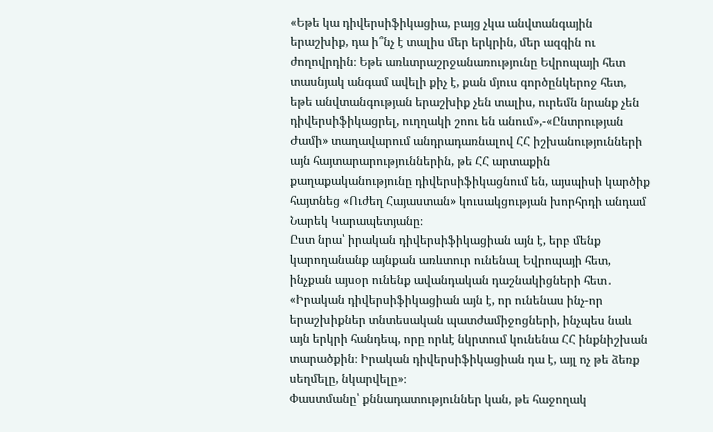«Եթե կա դիվերսիֆիկացիա, բայց չկա անվտանգային երաշխիք, դա ի՞նչ է տալիս մեր երկրին, մեր ազգին ու ժողովրդին։ Եթե առևտրաշրջանառությունը Եվրոպայի հետ տասնյակ անգամ ավելի քիչ է, քան մյուս գործընկերոջ հետ, եթե անվտանգության երաշխիք չեն տալիս, ուրեմն նրանք չեն դիվերսիֆիկացրել, ուղղակի շոու են անում»,-«Ընտրության Ժամի» տաղավարում անդրադառնալով ՀՀ իշխանությունների այն հայտարարություններին, թե ՀՀ արտաքին քաղաքականությունը դիվերսիֆիկացնում են, այսպիսի կարծիք հայտնեց «Ուժեղ Հայաստան» կուսակցության խորհրդի անդամ Նարեկ Կարապետյանը։
Ըստ նրա՝ իրական դիվերսիֆիկացիան այն է, երբ մենք կարողանանք այնքան առևտուր ունենալ Եվրոպայի հետ, ինչքան այսօր ունենք ավանդական դաշնակիցների հետ․ «Իրական դիվերսիֆիկացիան այն է, որ ունենաս ինչ-որ երաշխիքներ տնտեսական պատժամիջոցների, ինչպես նաև այն երկրի հանդեպ, որը որևէ նկրտում կունենա ՀՀ ինքնիշխան տարածքին։ Իրական դիվերսիֆիկացիան դա է, այլ ոչ թե ձեռք սեղմելը, նկարվելը»։
Փաստմանը՝ քննադատություններ կան, թե հաջողակ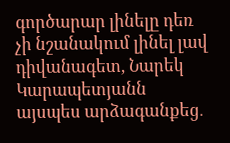գործարար լինելը դեռ չի նշանակում լինել լավ դիվանագետ, Նարեկ Կարապետյանն այսպես արձագանքեց․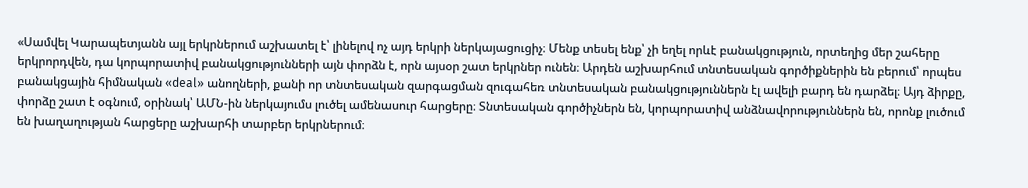«Սամվել Կարապետյանն այլ երկրներում աշխատել է՝ լինելով ոչ այդ երկրի ներկայացուցիչ։ Մենք տեսել ենք՝ չի եղել որևէ բանակցություն, որտեղից մեր շահերը երկրորդվեն, դա կորպորատիվ բանակցությունների այն փորձն է, որն այսօր շատ երկրներ ունեն։ Արդեն աշխարհում տնտեսական գործիքներին են բերում՝ որպես բանակցային հիմնական «deal» անողների, քանի որ տնտեսական զարգացման զուգահեռ տնտեսական բանակցություններն էլ ավելի բարդ են դարձել։ Այդ ձիրքը, փորձը շատ է օգնում, օրինակ՝ ԱՄՆ-ին ներկայումս լուծել ամենասուր հարցերը։ Տնտեսական գործիչներն են, կորպորատիվ անձնավորություններն են, որոնք լուծում են խաղաղության հարցերը աշխարհի տարբեր երկրներում։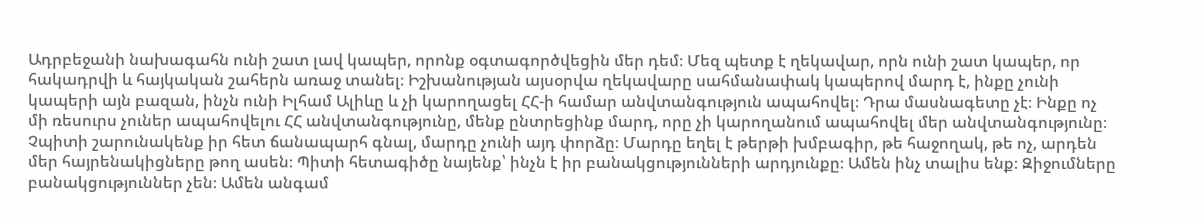Ադրբեջանի նախագահն ունի շատ լավ կապեր, որոնք օգտագործվեցին մեր դեմ։ Մեզ պետք է ղեկավար, որն ունի շատ կապեր, որ հակադրվի և հայկական շահերն առաջ տանել։ Իշխանության այսօրվա ղեկավարը սահմանափակ կապերով մարդ է, ինքը չունի կապերի այն բազան, ինչն ունի Իլհամ Ալիևը և չի կարողացել ՀՀ-ի համար անվտանգություն ապահովել։ Դրա մասնագետը չէ։ Ինքը ոչ մի ռեսուրս չուներ ապահովելու ՀՀ անվտանգությունը, մենք ընտրեցինք մարդ, որը չի կարողանում ապահովել մեր անվտանգությունը։ Չպիտի շարունակենք իր հետ ճանապարհ գնալ, մարդը չունի այդ փորձը։ Մարդը եղել է թերթի խմբագիր, թե հաջողակ, թե ոչ, արդեն մեր հայրենակիցները թող ասեն։ Պիտի հետագիծը նայենք՝ ինչն է իր բանակցությունների արդյունքը։ Ամեն ինչ տալիս ենք։ Զիջումները բանակցություններ չեն։ Ամեն անգամ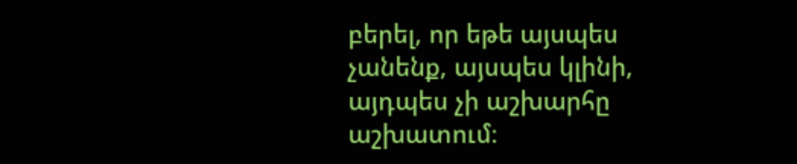բերել, որ եթե այսպես չանենք, այսպես կլինի, այդպես չի աշխարհը աշխատում։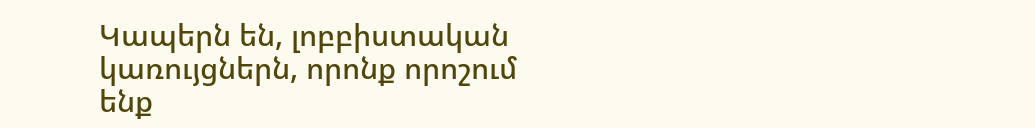Կապերն են, լոբբիստական կառույցներն, որոնք որոշում ենք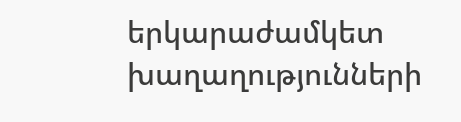երկարաժամկետ խաղաղությունների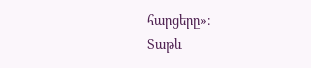հարցերը»։
Տաթև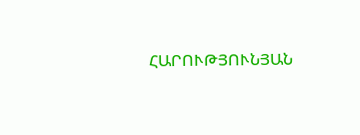ՀԱՐՈՒԹՅՈՒՆՅԱՆ